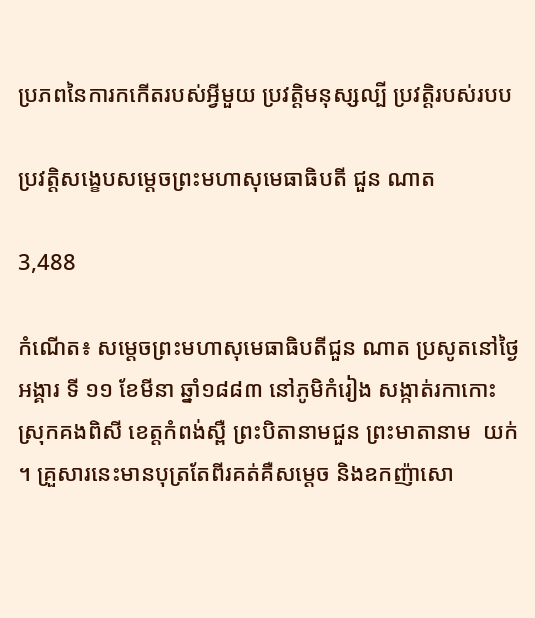ប្រភពនៃការកកើតរបស់អ្វីមួយ ប្រវត្តិមនុស្សល្បី ប្រវត្តិរបស់របប

ប្រវត្តិសង្ខេបសម្តេចព្រះមហាសុមេធាធិបតី ជួន ណាត

3,488

កំណើត៖ សម្តេចព្រះមហាសុមេធាធិបតីជួន ណាត ប្រសូតនៅថ្ងៃអង្គារ ទី ១១ ខែមីនា ឆ្នាំ១៨៨៣ នៅភូមិកំរៀង សង្កាត់រកាកោះ ស្រុកគងពិសី ខេត្តកំពង់ស្ពឺ ព្រះបិតានាមជួន ព្រះមាតានាម  យក់ ។ គ្រួសារនេះមានបុត្រតែពីរគត់គឺសម្តេច និងឧកញ៉ាសោ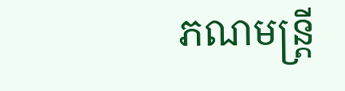ភណមន្ត្រី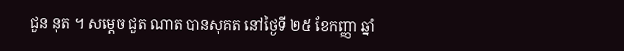ជួន នុត ។ សម្តេច ជួត ណាត បានសុគត នៅថ្ងៃទី ២៥ ខែកញ្ញា ឆ្នាំ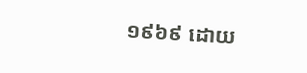១៩៦៩ ដោយ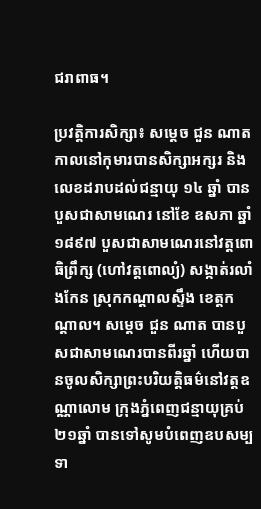ជរាពាធ។

ប្រវត្តិការសិក្សា៖ សម្តេច ជួន ណាត កាលនៅកុមារបានសិក្សាអក្សរ និងលេខដរាបដល់ជន្មាយុ ១៤ ឆ្នាំ បានបួសជាសាមណេរ នៅខែ ឧសភា ឆ្នាំ ១៨៩៧ បួសជាសាមណេរនៅវត្តពោធិព្រឹក្ស (ហៅវត្តពោល្យំ) សង្កាត់រលាំងកែន ស្រុកកណ្តាលស្ទឹង ខេត្តកណ្តាល។ សម្តេច ជួន ណាត បានបួសជាសាមណេរបានពីរឆ្នាំ ហើយបានចូលសិក្សាព្រះបរិយត្តិធម៌នៅវត្តឧណ្ណាលោម ក្រុងភ្នំពេញជន្មាយុគ្រប់ ២១ឆ្នាំ បានទៅសូមបំពេញឧបសម្បទា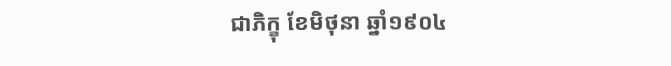ជាភិក្ខុ ខែមិថុនា ឆ្នាំ១៩០៤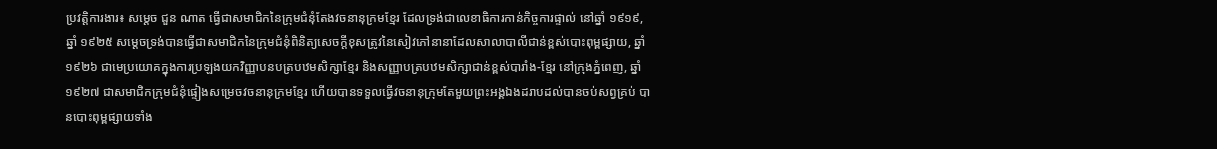ប្រវត្តិការងារ៖ សម្តេច ជួន ណាត ធ្វើជាសមាជិកនៃក្រុមជំនុំតែងវចនានុក្រមខ្មែរ ដែលទ្រង់ជាលេខាធិការកាន់កិច្ចការផ្ទាល់ នៅឆ្នាំ ១៩១៩, ឆ្នាំ ១៩២៥ សម្តេចទ្រង់បានធ្វើជាសមាជិកនៃក្រុមជំនុំពិនិត្យសេចក្តីខុសត្រូវនៃសៀវភៅនានាដែលសាលាបាលីជាន់ខ្ពស់បោះពុម្ពផ្សាយ, ឆ្នាំ១៩២៦ ជាមេប្រយោគក្នុងការប្រឡងយកវិញ្ញាបនបត្របឋមសិក្សាខ្មែរ និងសញ្ញាបត្របឋមសិក្សាជាន់ខ្ពស់បារាំង-ខ្មែរ នៅក្រុងភ្នំពេញ, ឆ្នាំ១៩២៧ ជាសមាជិកក្រុមជំនុំផ្ទៀងសម្រេចវចនានុក្រមខ្មែរ ហើយបានទទួលធ្វើវចនានុក្រុមតែមួយព្រះអង្គឯងដរាបដល់បានចប់សព្វគ្រប់ បានបោះពុម្ពផ្សាយទាំង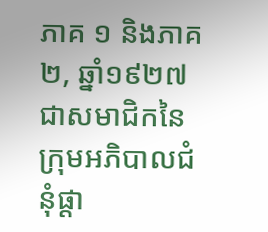ភាគ ១ និងភាគ ២, ឆ្នាំ១៩២៧ ជាសមាជិកនៃក្រុមអភិបាលជំនុំផ្តា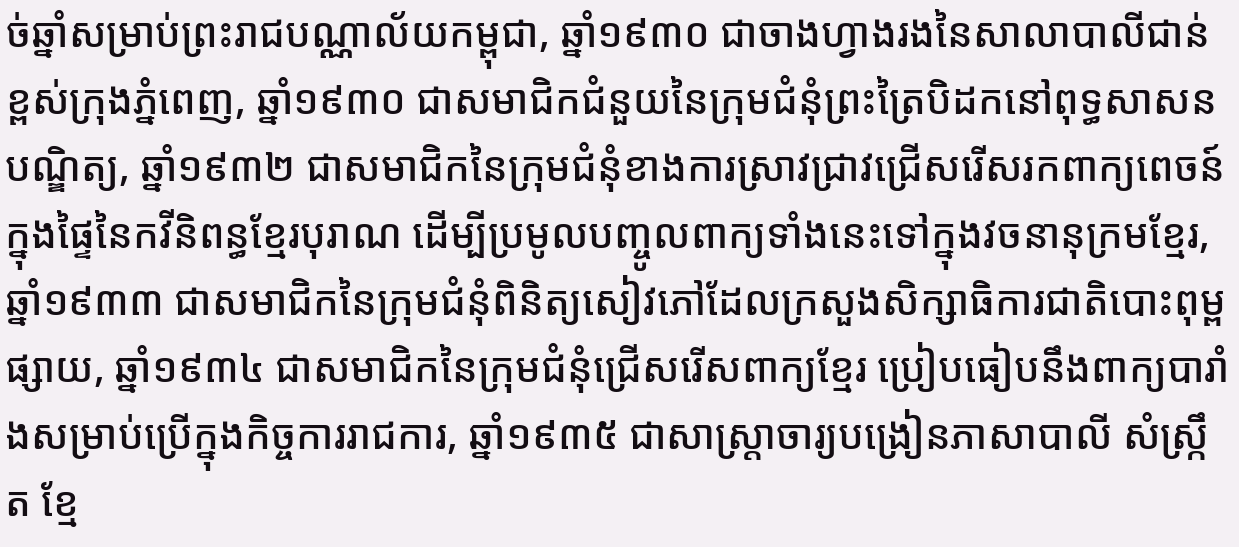ច់ឆ្នាំសម្រាប់ព្រះរាជបណ្ណាល័យកម្ពុជា, ឆ្នាំ១៩៣០ ជាចាងហ្វាងរងនៃសាលាបាលីជាន់ខ្ពស់ក្រុងភ្នំពេញ, ឆ្នាំ១៩៣០ ជាសមាជិកជំនួយនៃក្រុមជំនុំព្រះត្រៃបិដកនៅពុទ្ធសាសនបណ្ឌិត្យ, ឆ្នាំ១៩៣២ ជាសមាជិកនៃក្រុមជំនុំខាងការស្រាវជ្រាវជ្រើសរើសរកពាក្យពេចន៍ក្នុងផ្ទៃនៃកវីនិពន្ធខ្មែរបុរាណ ដើម្បីប្រមូលបញ្ចូលពាក្យទាំងនេះទៅក្នុងវចនានុក្រមខ្មែរ, ឆ្នាំ១៩៣៣ ជាសមាជិកនៃក្រុមជំនុំពិនិត្យសៀវភៅដែលក្រសួងសិក្សាធិការជាតិបោះពុម្ពផ្សាយ, ឆ្នាំ១៩៣៤ ជាសមាជិកនៃក្រុមជំនុំជ្រើសរើសពាក្យខ្មែរ ប្រៀបធៀបនឹងពាក្យបារាំងសម្រាប់ប្រើក្នុងកិច្ចការរាជការ, ឆ្នាំ១៩៣៥ ជាសាស្ត្រាចារ្យបង្រៀនភាសាបាលី សំស្ក្រឹត ខ្មែ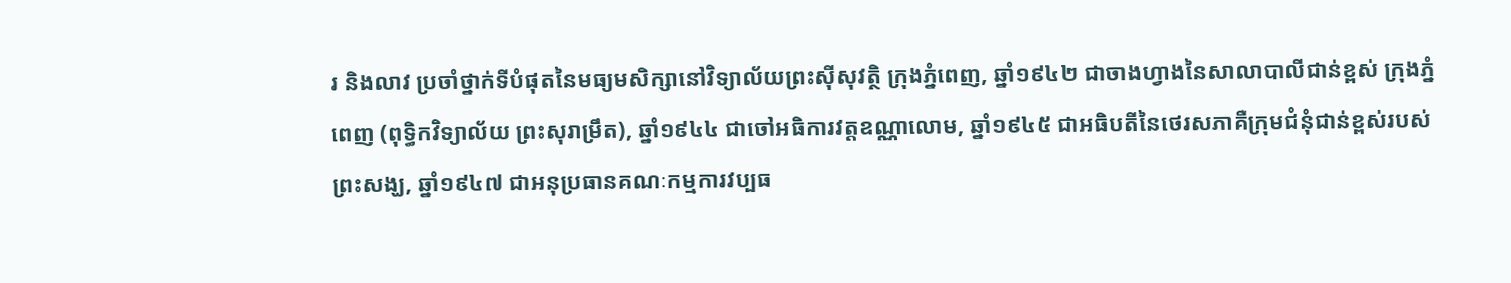រ និងលាវ ប្រចាំថ្នាក់ទីបំផុតនៃមធ្យមសិក្សានៅវិទ្យាល័យព្រះស៊ីសុវត្ថិ ក្រុងភ្នំពេញ, ឆ្នាំ១៩៤២ ជាចាងហ្វាងនៃសាលាបាលីជាន់ខ្ពស់ ក្រុងភ្នំពេញ (ពុទ្ធិកវិទ្យាល័យ ព្រះសុរាម្រឹត), ឆ្នាំ១៩៤៤ ជាចៅអធិការវត្តឧណ្ណាលោម, ឆ្នាំ១៩៤៥ ជាអធិបតីនៃថេរសភាគឺក្រុមជំនុំជាន់ខ្ពស់របស់ព្រះសង្ឃ, ឆ្នាំ១៩៤៧ ជាអនុប្រធានគណៈកម្មការវប្បធ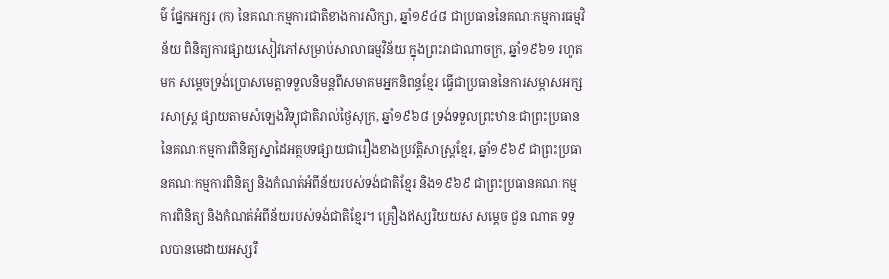ម៌ ផ្នែកអក្សរ (ក) នៃគណៈកម្មការជាតិខាងការសិក្សា, ឆ្នាំ១៩៤៨ ជាប្រធាននៃគណៈកម្មការធម្មវិន័យ ពិនិត្យការផ្សាយសៀវភៅសម្រាប់សាលាធម្មវិន័យ ក្នុងព្រះរាជាណាចក្រ, ឆ្នាំ១៩៦១ រហូតមក សម្តេចទ្រង់ប្រោសមេត្តាទទួលនិមន្តពីសមាគមអ្នកនិពន្ធខ្មែរ ធ្វើជាប្រធាននៃការសម្ភាសអក្សរសាស្ត្រ ផ្សាយតាមសំឡេងវិទ្យុជាតិរាល់ថ្ងៃសុក្រ, ឆ្នាំ១៩៦៨ ទ្រង់ទទួលព្រះឋានៈជាព្រះប្រធាននៃគណៈកម្មការពិនិត្យស្នាដៃអត្ថបទផ្សាយជារឿងខាងប្រវត្តិសាស្ត្រខ្មែរ, ឆ្នាំ១៩៦៩ ជាព្រះប្រធានគណៈកម្មការពិនិត្យ និងកំណត់អំពីន័យរបស់ទង់ជាតិខ្មែរ និង១៩៦៩ ជាព្រះប្រធានគណៈកម្មការពិនិត្យ និងកំណត់អំពីន័យរបស់ទង់ជាតិខ្មែរ។ គ្រឿងឥស្សរិយយស សម្តេច ជួន ណាត ទទួលបានមេដាយអស្សរឹ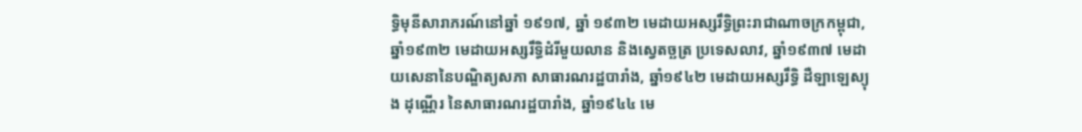ទ្ធិមុនីសារាភរណ៍នៅឆ្នាំ ១៩១៧, ឆ្នាំ ១៩៣២ មេដាយអស្សរឹទ្ធិព្រះរាជាណាចក្រកម្ពុជា, ឆ្នាំ១៩៣២ មេដាយអស្សរឹទ្ធិដំរីមួយលាន និងស្វេតច្ឆត្រ ប្រទេសលាវ, ឆ្នាំ១៩៣៧ មេដាយសេនានៃបណ្ឌិត្យសភា សាធារណរដ្ឋបារាំង, ឆ្នាំ១៩៤២ មេដាយអស្សរឹទ្ធិ ដឺឡាឡេស្យុង ដុណ្ណើរ នៃសាធារណរដ្ឋបារាំង, ឆ្នាំ១៩៤៤ មេ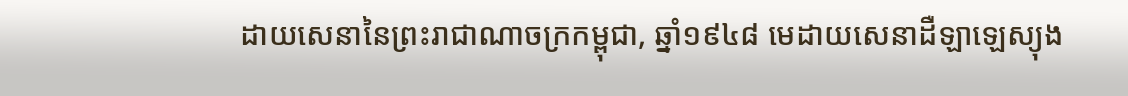ដាយសេនានៃព្រះរាជាណាចក្រកម្ពុជា, ឆ្នាំ១៩៤៨ មេដាយសេនាដឺឡាឡេស្យុង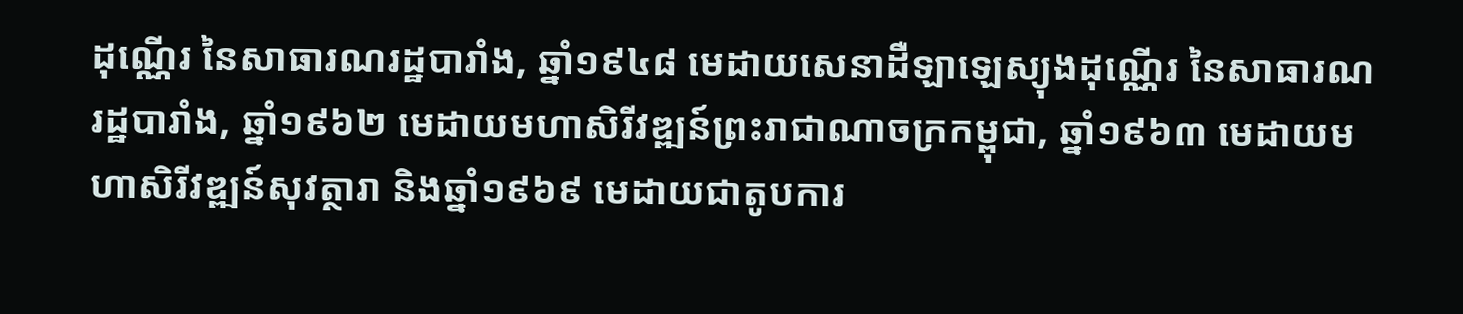ដុណ្ណើរ នៃសាធារណរដ្ឋបារាំង, ឆ្នាំ១៩៤៨ មេដាយសេនាដឺឡាឡេស្យុងដុណ្ណើរ នៃសាធារណរដ្ឋបារាំង, ឆ្នាំ១៩៦២ មេដាយមហាសិរីវឌ្ឍន៍ព្រះរាជាណាចក្រកម្ពុជា, ឆ្នាំ១៩៦៣ មេដាយមហាសិរីវឌ្ឍន៍សុវត្ថារា និងឆ្នាំ១៩៦៩ មេដាយជាតូបការ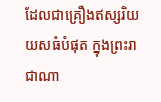ដែលជាគ្រឿងឥស្សរិយយសធំបំផុត ក្នុងព្រះរាជាណា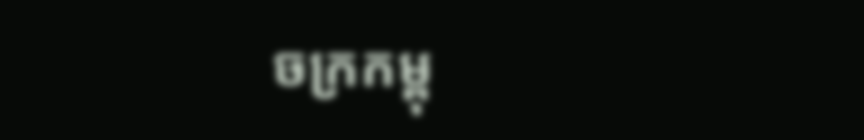ចក្រកម្ពុ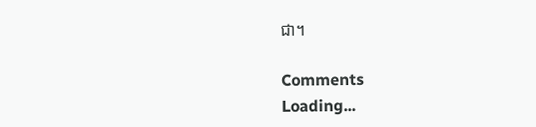ជា។

Comments
Loading...